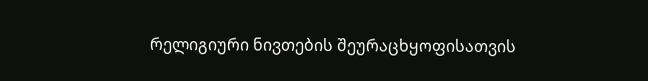რელიგიური ნივთების შეურაცხყოფისათვის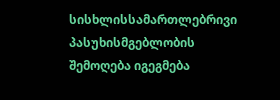სისხლისსამართლებრივი პასუხისმგებლობის შემოღება იგეგმება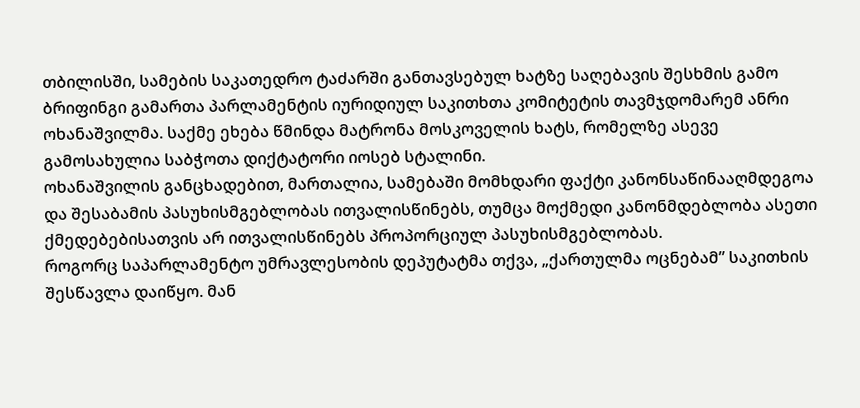თბილისში, სამების საკათედრო ტაძარში განთავსებულ ხატზე საღებავის შესხმის გამო ბრიფინგი გამართა პარლამენტის იურიდიულ საკითხთა კომიტეტის თავმჯდომარემ ანრი ოხანაშვილმა. საქმე ეხება წმინდა მატრონა მოსკოველის ხატს, რომელზე ასევე გამოსახულია საბჭოთა დიქტატორი იოსებ სტალინი.
ოხანაშვილის განცხადებით, მართალია, სამებაში მომხდარი ფაქტი კანონსაწინააღმდეგოა და შესაბამის პასუხისმგებლობას ითვალისწინებს, თუმცა მოქმედი კანონმდებლობა ასეთი ქმედებებისათვის არ ითვალისწინებს პროპორციულ პასუხისმგებლობას.
როგორც საპარლამენტო უმრავლესობის დეპუტატმა თქვა, „ქართულმა ოცნებამ” საკითხის შესწავლა დაიწყო. მან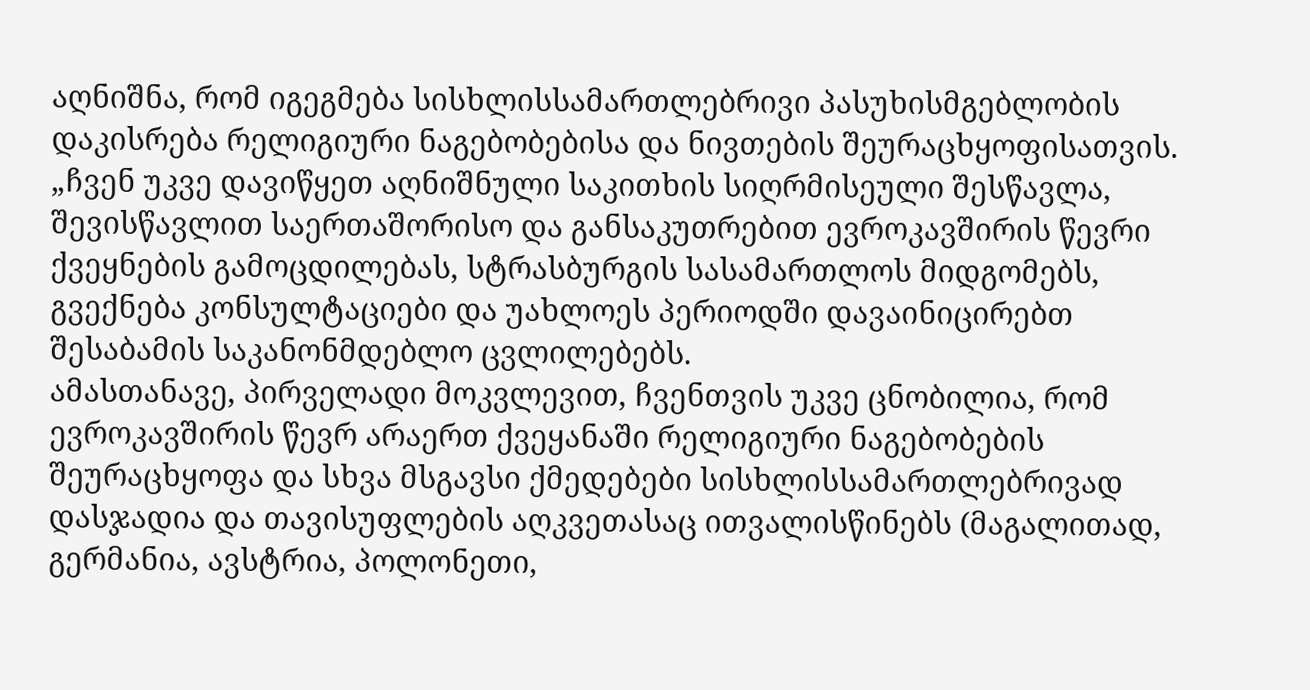აღნიშნა, რომ იგეგმება სისხლისსამართლებრივი პასუხისმგებლობის დაკისრება რელიგიური ნაგებობებისა და ნივთების შეურაცხყოფისათვის.
„ჩვენ უკვე დავიწყეთ აღნიშნული საკითხის სიღრმისეული შესწავლა, შევისწავლით საერთაშორისო და განსაკუთრებით ევროკავშირის წევრი ქვეყნების გამოცდილებას, სტრასბურგის სასამართლოს მიდგომებს, გვექნება კონსულტაციები და უახლოეს პერიოდში დავაინიცირებთ შესაბამის საკანონმდებლო ცვლილებებს.
ამასთანავე, პირველადი მოკვლევით, ჩვენთვის უკვე ცნობილია, რომ ევროკავშირის წევრ არაერთ ქვეყანაში რელიგიური ნაგებობების შეურაცხყოფა და სხვა მსგავსი ქმედებები სისხლისსამართლებრივად დასჯადია და თავისუფლების აღკვეთასაც ითვალისწინებს (მაგალითად, გერმანია, ავსტრია, პოლონეთი,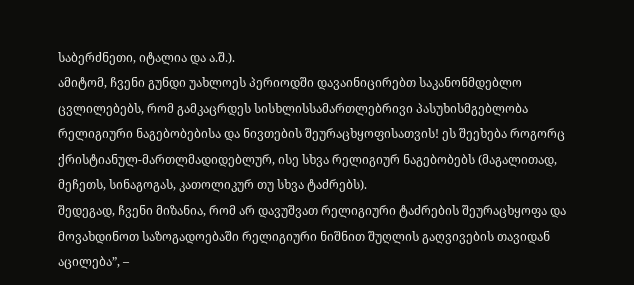საბერძნეთი, იტალია და ა.შ.).
ამიტომ, ჩვენი გუნდი უახლოეს პერიოდში დავაინიცირებთ საკანონმდებლო ცვლილებებს, რომ გამკაცრდეს სისხლისსამართლებრივი პასუხისმგებლობა რელიგიური ნაგებობებისა და ნივთების შეურაცხყოფისათვის! ეს შეეხება როგორც ქრისტიანულ-მართლმადიდებლურ, ისე სხვა რელიგიურ ნაგებობებს (მაგალითად, მეჩეთს, სინაგოგას, კათოლიკურ თუ სხვა ტაძრებს).
შედეგად, ჩვენი მიზანია, რომ არ დავუშვათ რელიგიური ტაძრების შეურაცხყოფა და მოვახდინოთ საზოგადოებაში რელიგიური ნიშნით შუღლის გაღვივების თავიდან აცილება”, –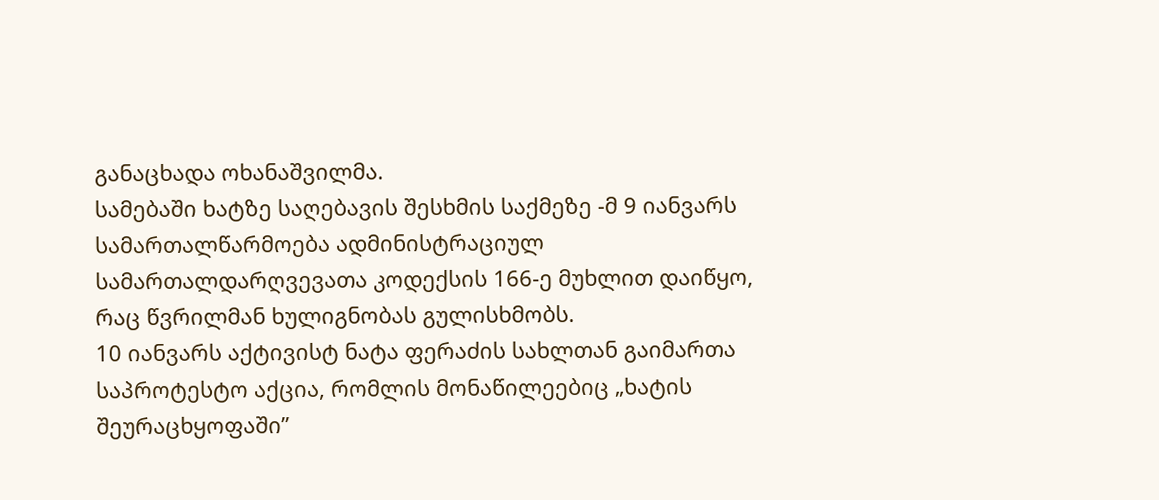განაცხადა ოხანაშვილმა.
სამებაში ხატზე საღებავის შესხმის საქმეზე -მ 9 იანვარს სამართალწარმოება ადმინისტრაციულ სამართალდარღვევათა კოდექსის 166-ე მუხლით დაიწყო, რაც წვრილმან ხულიგნობას გულისხმობს.
10 იანვარს აქტივისტ ნატა ფერაძის სახლთან გაიმართა საპროტესტო აქცია, რომლის მონაწილეებიც „ხატის შეურაცხყოფაში”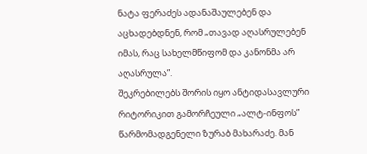ნატა ფერაძეს ადანაშაულებენ და აცხადებდნენ, რომ „თავად აღასრულებენ იმას, რაც სახელმწიფომ და კანონმა არ აღასრულა”.
შეკრებილებს შორის იყო ანტიდასავლური რიტორიკით გამორჩეული „ალტ-ინფოს” წარმომადგენელი ზურაბ მახარაძე. მან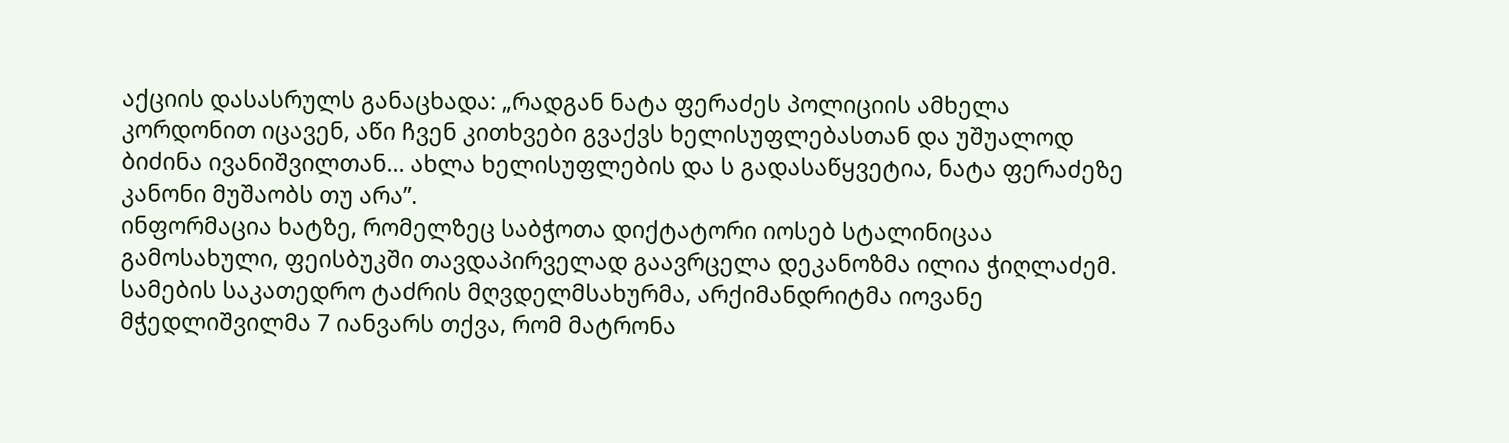აქციის დასასრულს განაცხადა: „რადგან ნატა ფერაძეს პოლიციის ამხელა კორდონით იცავენ, აწი ჩვენ კითხვები გვაქვს ხელისუფლებასთან და უშუალოდ ბიძინა ივანიშვილთან… ახლა ხელისუფლების და ს გადასაწყვეტია, ნატა ფერაძეზე კანონი მუშაობს თუ არა”.
ინფორმაცია ხატზე, რომელზეც საბჭოთა დიქტატორი იოსებ სტალინიცაა გამოსახული, ფეისბუკში თავდაპირველად გაავრცელა დეკანოზმა ილია ჭიღლაძემ.
სამების საკათედრო ტაძრის მღვდელმსახურმა, არქიმანდრიტმა იოვანე მჭედლიშვილმა 7 იანვარს თქვა, რომ მატრონა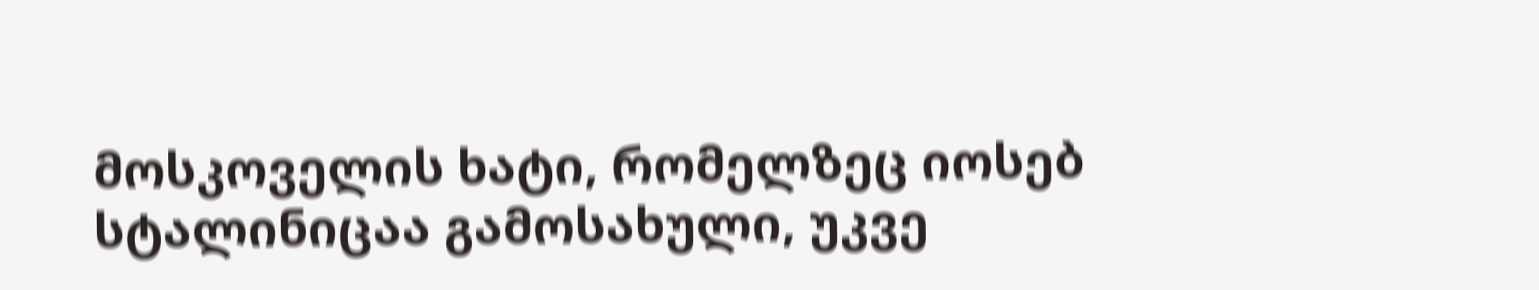მოსკოველის ხატი, რომელზეც იოსებ სტალინიცაა გამოსახული, უკვე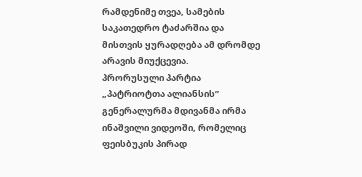რამდენიმე თვეა, სამების საკათედრო ტაძარშია და მისთვის ყურადღება ამ დრომდე არავის მიუქცევია.
პრორუსული პარტია „პატრიოტთა ალიანსის” გენერალურმა მდივანმა ირმა ინაშვილი ვიდეოში, რომელიც ფეისბუკის პირად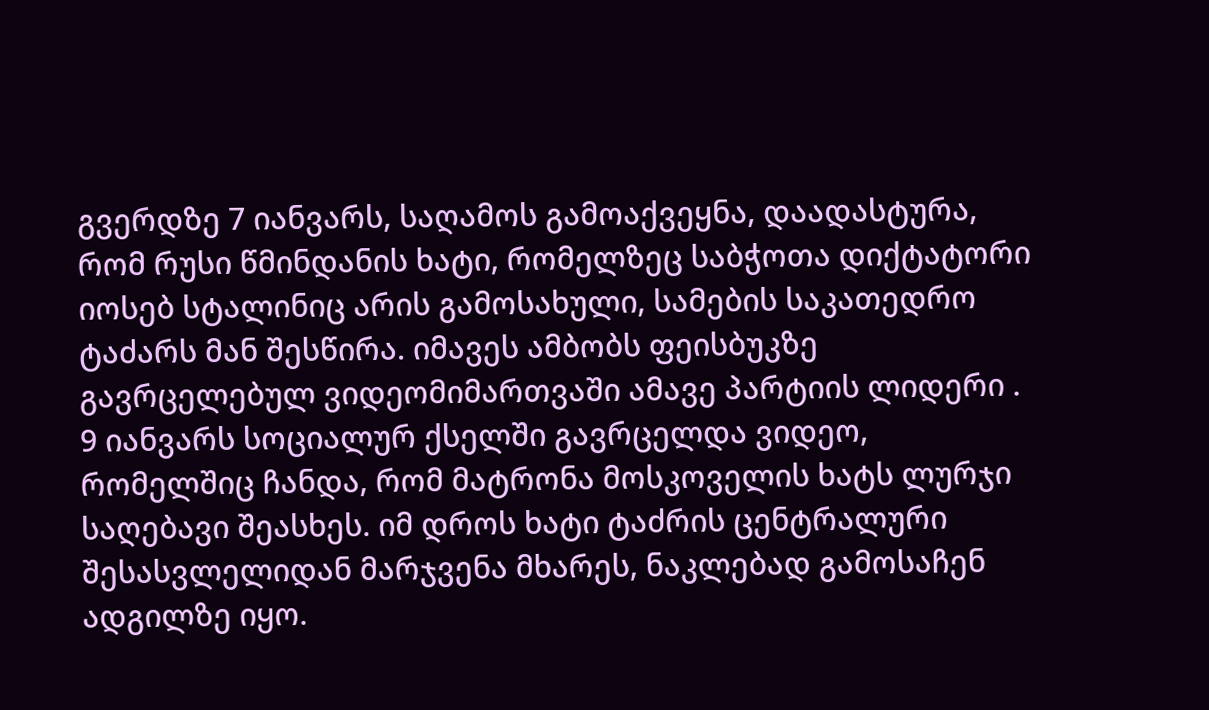გვერდზე 7 იანვარს, საღამოს გამოაქვეყნა, დაადასტურა, რომ რუსი წმინდანის ხატი, რომელზეც საბჭოთა დიქტატორი იოსებ სტალინიც არის გამოსახული, სამების საკათედრო ტაძარს მან შესწირა. იმავეს ამბობს ფეისბუკზე გავრცელებულ ვიდეომიმართვაში ამავე პარტიის ლიდერი .
9 იანვარს სოციალურ ქსელში გავრცელდა ვიდეო, რომელშიც ჩანდა, რომ მატრონა მოსკოველის ხატს ლურჯი საღებავი შეასხეს. იმ დროს ხატი ტაძრის ცენტრალური შესასვლელიდან მარჯვენა მხარეს, ნაკლებად გამოსაჩენ ადგილზე იყო.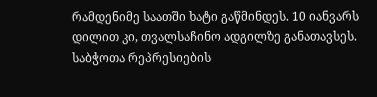რამდენიმე საათში ხატი გაწმინდეს. 10 იანვარს დილით კი, თვალსაჩინო ადგილზე განათავსეს.
საბჭოთა რეპრესიების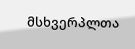მსხვერპლთა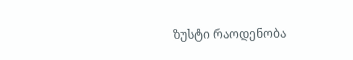ზუსტი რაოდენობა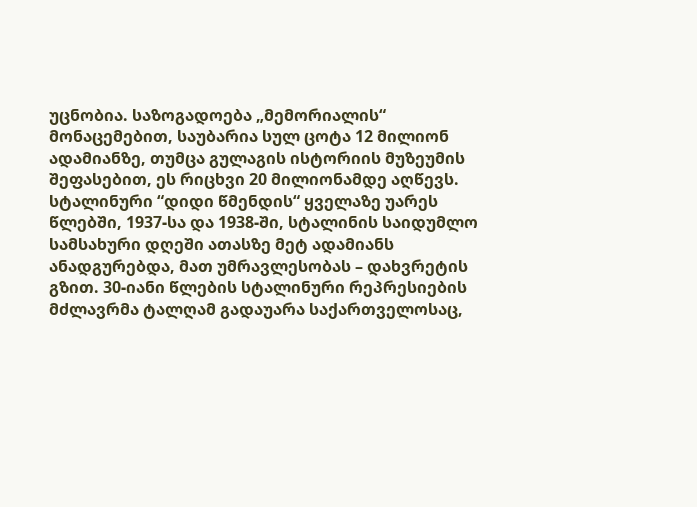უცნობია. საზოგადოება „მემორიალის“ მონაცემებით, საუბარია სულ ცოტა 12 მილიონ ადამიანზე, თუმცა გულაგის ისტორიის მუზეუმის შეფასებით, ეს რიცხვი 20 მილიონამდე აღწევს. სტალინური “დიდი წმენდის“ ყველაზე უარეს წლებში, 1937-სა და 1938-ში, სტალინის საიდუმლო სამსახური დღეში ათასზე მეტ ადამიანს ანადგურებდა, მათ უმრავლესობას – დახვრეტის გზით. 30-იანი წლების სტალინური რეპრესიების მძლავრმა ტალღამ გადაუარა საქართველოსაც,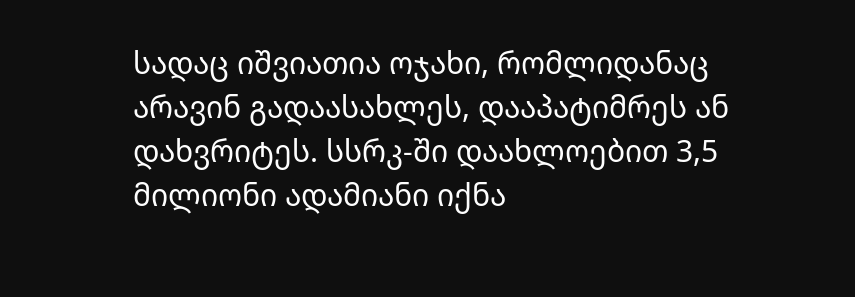სადაც იშვიათია ოჯახი, რომლიდანაც არავინ გადაასახლეს, დააპატიმრეს ან დახვრიტეს. სსრკ-ში დაახლოებით 3,5 მილიონი ადამიანი იქნა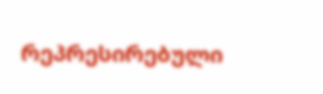რეპრესირებული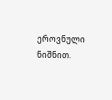ეროვნული ნიშნით.